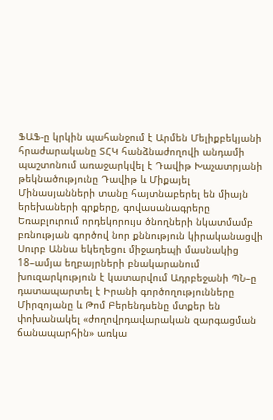ՖԱՖ-ը կրկին պահանջում է Արմեն Մելիքբեկյանի հրաժարականը ՏՀԿ հանձնաժողովի անդամի պաշտոնում առաջարկվել է Դավիթ Խաչատրյանի թեկնածությունը Դավիթ և Միքայել Մինասյանների տանը հայտնաբերել են միայն երեխաների գրքերը, գովասանագրերը Եռաբլուրում որդեկորույս ծնողների նկատմամբ բռնության գործով նոր քննություն կիրականացվի Սուրբ Աննա եկեղեցու միջադեպի մասնակից 18–ամյա եղբայրների բնակարանում խուզարկություն է կատարվում Ադրբեջանի ՊՆ–ը դատապարտել է Իրանի գործողությունները Միրզոյանը և Թոմ Բերենդսենը մտքեր են փոխանակել «ժողովրդավարական զարգացման ճանապարհին» առկա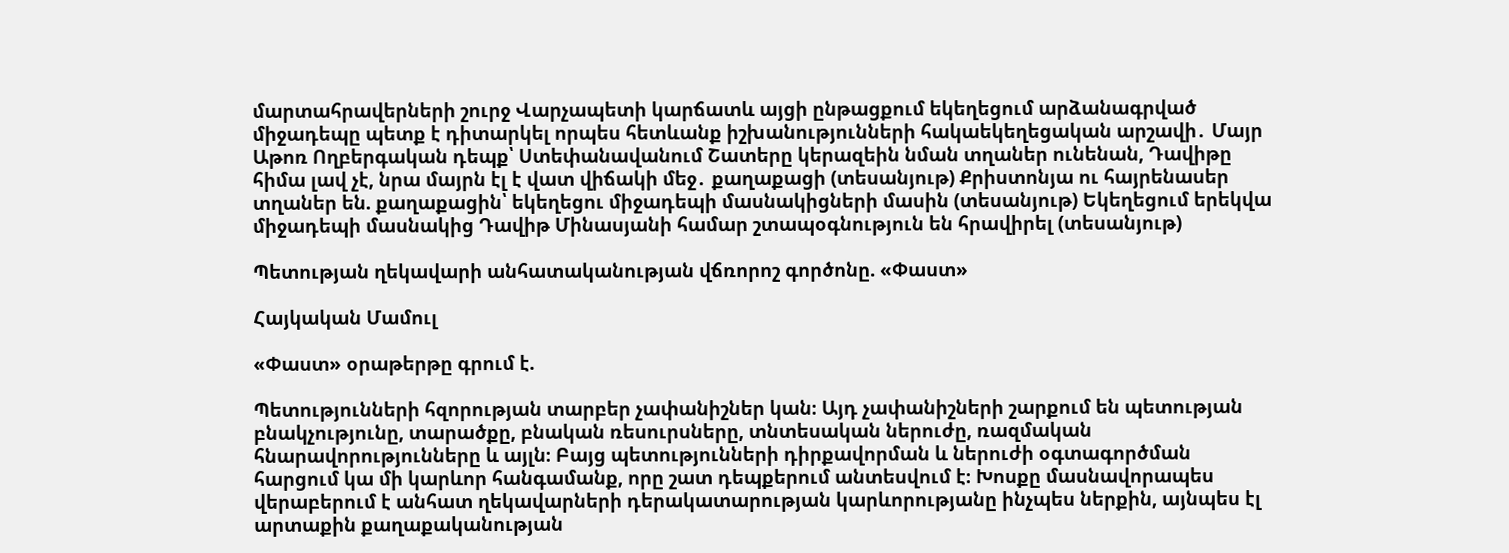մարտահրավերների շուրջ Վարչապետի կարճատև այցի ընթացքում եկեղեցում արձանագրված միջադեպը պետք է դիտարկել որպես հետևանք իշխանությունների հակաեկեղեցական արշավի․ Մայր Աթոռ Ողբերգական դեպք՝ Ստեփանավանում Շատերը կերազեին նման տղաներ ունենան, Դավիթը հիմա լավ չէ, նրա մայրն էլ է վատ վիճակի մեջ․ քաղաքացի (տեսանյութ) Քրիստոնյա ու հայրենասեր տղաներ են. քաղաքացին՝ եկեղեցու միջադեպի մասնակիցների մասին (տեսանյութ) Եկեղեցում երեկվա միջադեպի մասնակից Դավիթ Մինասյանի համար շտապօգնություն են հրավիրել (տեսանյութ)

Պետության ղեկավարի անհատականության վճռորոշ գործոնը. «Փաստ»

Հայկական Մամուլ

«Փաստ» օրաթերթը գրում է.

Պետությունների հզորության տարբեր չափանիշներ կան։ Այդ չափանիշների շարքում են պետության բնակչությունը, տարածքը, բնական ռեսուրսները, տնտեսական ներուժը, ռազմական հնարավորությունները և այլն։ Բայց պետությունների դիրքավորման և ներուժի օգտագործման հարցում կա մի կարևոր հանգամանք, որը շատ դեպքերում անտեսվում է։ Խոսքը մասնավորապես վերաբերում է անհատ ղեկավարների դերակատարության կարևորությանը ինչպես ներքին, այնպես էլ արտաքին քաղաքականության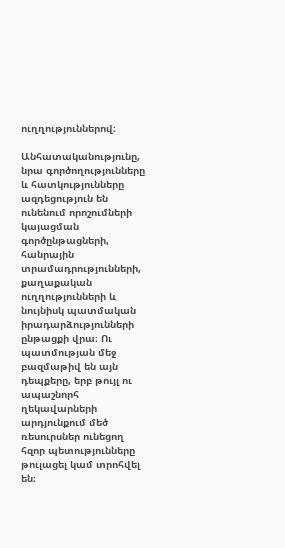ուղղություններով։

Անհատականությունը, նրա գործողությունները և հատկությունները ազդեցություն են ունենում որոշումների կայացման գործընթացների, հանրային տրամադրությունների, քաղաքական ուղղությունների և նույնիսկ պատմական իրադարձությունների ընթացքի վրա։ Ու պատմության մեջ բազմաթիվ են այն դեպքերը, երբ թույլ ու ապաշնորհ ղեկավարների արդյունքում մեծ ռեսուրսներ ունեցող հզոր պետությունները թուլացել կամ տրոհվել են։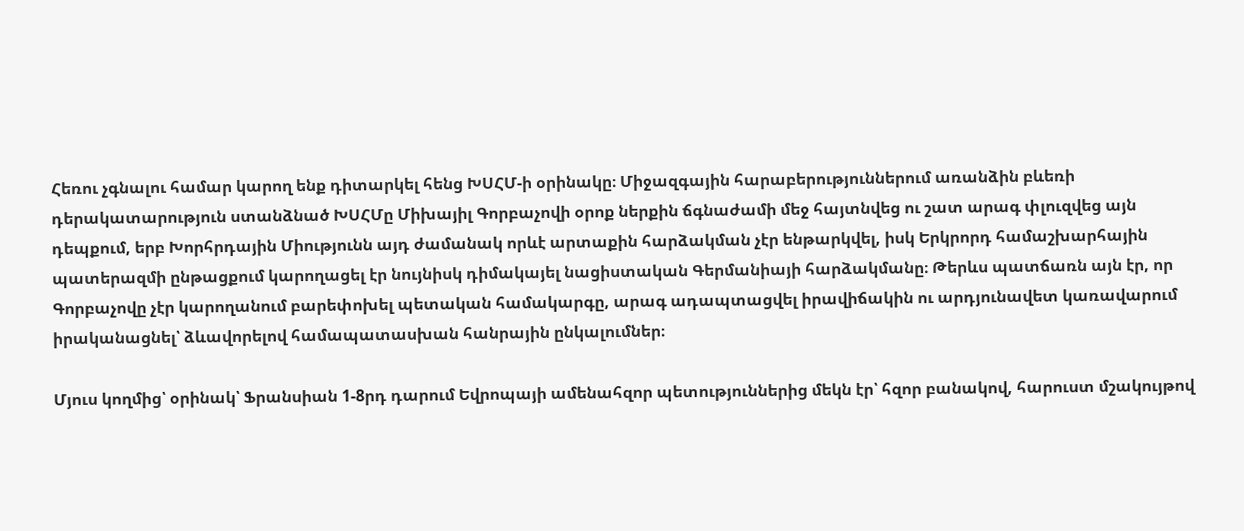Հեռու չգնալու համար կարող ենք դիտարկել հենց ԽՍՀՄ-ի օրինակը։ Միջազգային հարաբերություններում առանձին բևեռի դերակատարություն ստանձնած ԽՍՀՄը Միխայիլ Գորբաչովի օրոք ներքին ճգնաժամի մեջ հայտնվեց ու շատ արագ փլուզվեց այն դեպքում, երբ Խորհրդային Միությունն այդ ժամանակ որևէ արտաքին հարձակման չէր ենթարկվել, իսկ Երկրորդ համաշխարհային պատերազմի ընթացքում կարողացել էր նույնիսկ դիմակայել նացիստական Գերմանիայի հարձակմանը։ Թերևս պատճառն այն էր, որ Գորբաչովը չէր կարողանում բարեփոխել պետական համակարգը, արագ ադապտացվել իրավիճակին ու արդյունավետ կառավարում իրականացնել՝ ձևավորելով համապատասխան հանրային ընկալումներ։

Մյուս կողմից՝ օրինակ՝ Ֆրանսիան 1-8րդ դարում Եվրոպայի ամենահզոր պետություններից մեկն էր՝ հզոր բանակով, հարուստ մշակույթով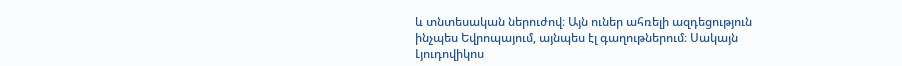և տնտեսական ներուժով։ Այն ուներ ահռելի ազդեցություն ինչպես Եվրոպայում, այնպես էլ գաղութներում։ Սակայն Լյուդովիկոս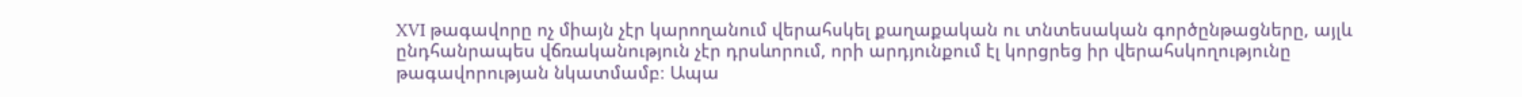XVI թագավորը ոչ միայն չէր կարողանում վերահսկել քաղաքական ու տնտեսական գործընթացները, այլև ընդհանրապես վճռականություն չէր դրսևորում, որի արդյունքում էլ կորցրեց իր վերահսկողությունը թագավորության նկատմամբ։ Ապա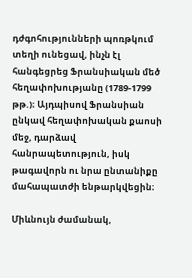դժգոհությունների պոռթկում տեղի ունեցավ, ինչն էլ հանգեցրեց Ֆրանսիական մեծ հեղափոխությանը (1789-1799 թթ.)։ Այդպիսով Ֆրանսիան ընկավ հեղափոխական քաոսի մեջ, դարձավ հանրապետություն, իսկ թագավորն ու նրա ընտանիքը մահապատժի ենթարկվեցին։

Միևնույն ժամանակ,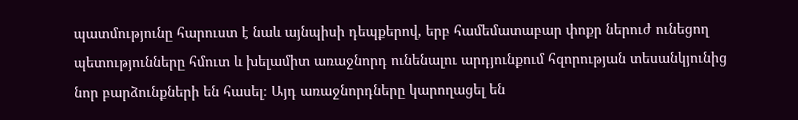պատմությունը հարուստ է նաև այնպիսի դեպքերով, երբ համեմատաբար փոքր ներուժ ունեցող պետությունները հմուտ և խելամիտ առաջնորդ ունենալու արդյունքում հզորության տեսանկյունից նոր բարձունքների են հասել։ Այդ առաջնորդները կարողացել են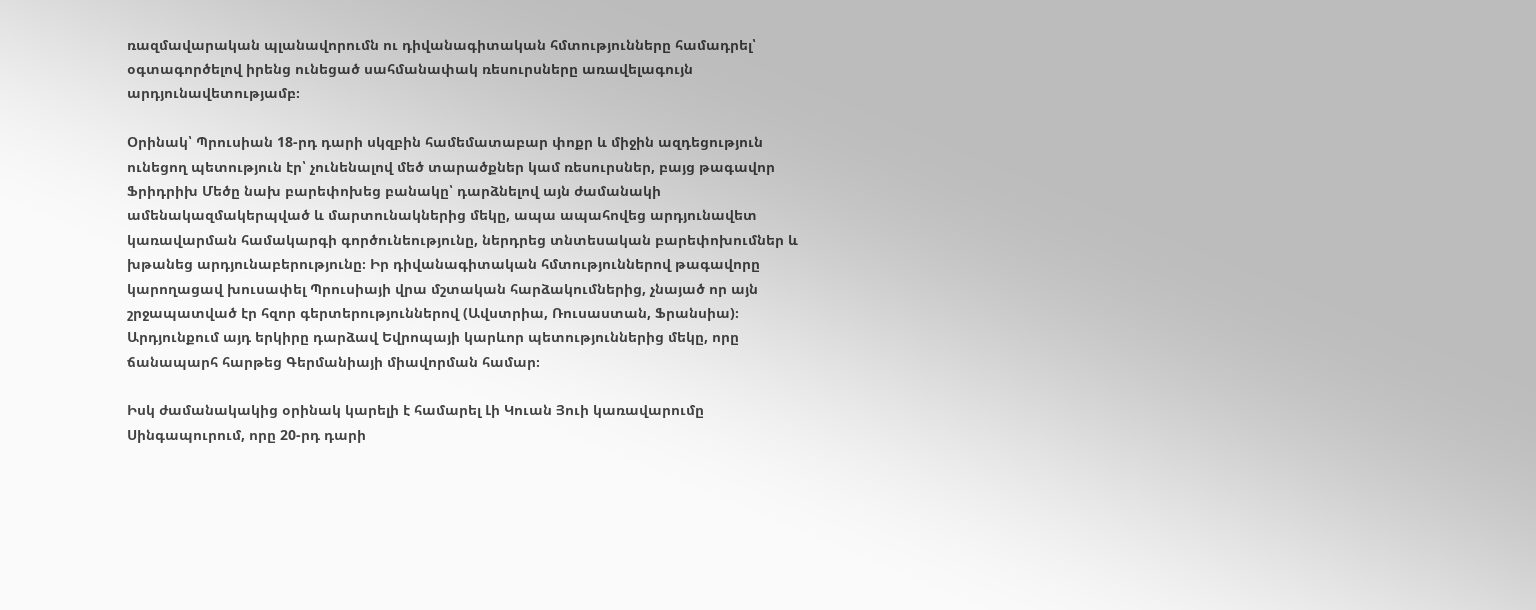ռազմավարական պլանավորումն ու դիվանագիտական հմտությունները համադրել՝ օգտագործելով իրենց ունեցած սահմանափակ ռեսուրսները առավելագույն արդյունավետությամբ։

Օրինակ՝ Պրուսիան 18-րդ դարի սկզբին համեմատաբար փոքր և միջին ազդեցություն ունեցող պետություն էր՝ չունենալով մեծ տարածքներ կամ ռեսուրսներ, բայց թագավոր Ֆրիդրիխ Մեծը նախ բարեփոխեց բանակը՝ դարձնելով այն ժամանակի ամենակազմակերպված և մարտունակներից մեկը, ապա ապահովեց արդյունավետ կառավարման համակարգի գործունեությունը, ներդրեց տնտեսական բարեփոխումներ և խթանեց արդյունաբերությունը։ Իր դիվանագիտական հմտություններով թագավորը կարողացավ խուսափել Պրուսիայի վրա մշտական հարձակումներից, չնայած որ այն շրջապատված էր հզոր գերտերություններով (Ավստրիա, Ռուսաստան, Ֆրանսիա)։ Արդյունքում այդ երկիրը դարձավ Եվրոպայի կարևոր պետություններից մեկը, որը ճանապարհ հարթեց Գերմանիայի միավորման համար։

Իսկ ժամանակակից օրինակ կարելի է համարել Լի Կուան Յուի կառավարումը Սինգապուրում, որը 20-րդ դարի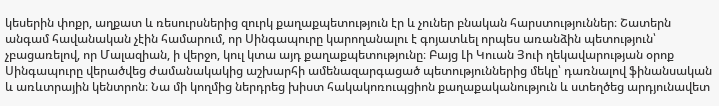կեսերին փոքր, աղքատ և ռեսուրսներից զուրկ քաղաքպետություն էր և չուներ բնական հարստություններ։ Շատերն անգամ հավանական չէին համարում, որ Սինգապուրը կարողանալու է գոյատևել որպես առանձին պետություն՝ չբացառելով, որ Մալազիան, ի վերջո, կուլ կտա այդ քաղաքպետությունը։ Բայց Լի Կուան Յուի ղեկավարության օրոք Սինգապուրը վերածվեց ժամանակակից աշխարհի ամենազարգացած պետություններից մեկը՝ դառնալով ֆինանսական և առևտրային կենտրոն։ Նա մի կողմից ներդրեց խիստ հակակոռուպցիոն քաղաքականություն և ստեղծեց արդյունավետ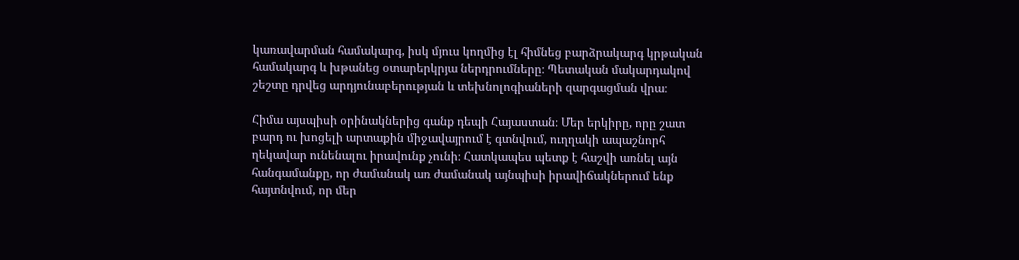կառավարման համակարգ, իսկ մյուս կողմից էլ հիմնեց բարձրակարգ կրթական համակարգ և խթանեց օտարերկրյա ներդրումները։ Պետական մակարդակով շեշտը դրվեց արդյունաբերության և տեխնոլոգիաների զարգացման վրա։

Հիմա այսպիսի օրինակներից գանք դեպի Հայաստան։ Մեր երկիրը, որը շատ բարդ ու խոցելի արտաքին միջավայրում է գտնվում, ուղղակի ապաշնորհ ղեկավար ունենալու իրավունք չունի։ Հատկապես պետք է հաշվի առնել այն հանգամանքը, որ ժամանակ առ ժամանակ այնպիսի իրավիճակներում ենք հայտնվում, որ մեր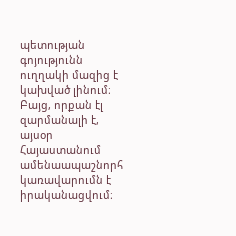պետության գոյությունն ուղղակի մազից է կախված լինում։ Բայց, որքան էլ զարմանալի է, այսօր Հայաստանում ամենաապաշնորհ կառավարումն է իրականացվում։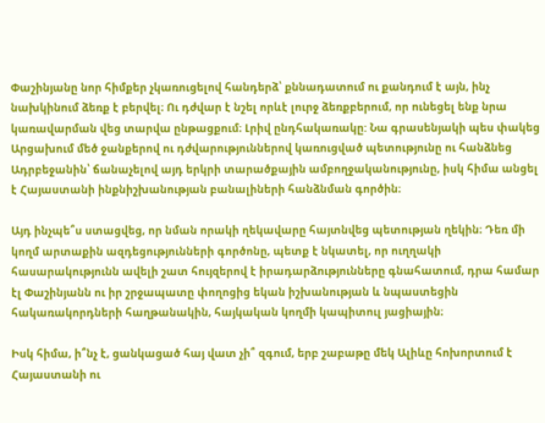Փաշինյանը նոր հիմքեր չկառուցելով հանդերձ՝ քննադատում ու քանդում է այն, ինչ նախկինում ձեռք է բերվել։ Ու դժվար է նշել որևէ լուրջ ձեռքբերում, որ ունեցել ենք նրա կառավարման վեց տարվա ընթացքում։ Լրիվ ընդհակառակը: Նա գրասենյակի պես փակեց Արցախում մեծ ջանքերով ու դժվարություններով կառուցված պետությունը ու հանձնեց Ադրբեջանին՝ ճանաչելով այդ երկրի տարածքային ամբողջականությունը, իսկ հիմա անցել է Հայաստանի ինքնիշխանության բանալիների հանձնման գործին։

Այդ ինչպե՞ս ստացվեց, որ նման որակի ղեկավարը հայտնվեց պետության ղեկին։ Դեռ մի կողմ արտաքին ազդեցությունների գործոնը, պետք է նկատել, որ ուղղակի հասարակությունն ավելի շատ հույզերով է իրադարձությունները գնահատում, դրա համար էլ Փաշինյանն ու իր շրջապատը փողոցից եկան իշխանության և նպաստեցին հակառակորդների հաղթանակին, հայկական կողմի կապիտուլ յացիային։

Իսկ հիմա, ի՞նչ է, ցանկացած հայ վատ չի՞ զգում, երբ շաբաթը մեկ Ալիևը հոխորտում է Հայաստանի ու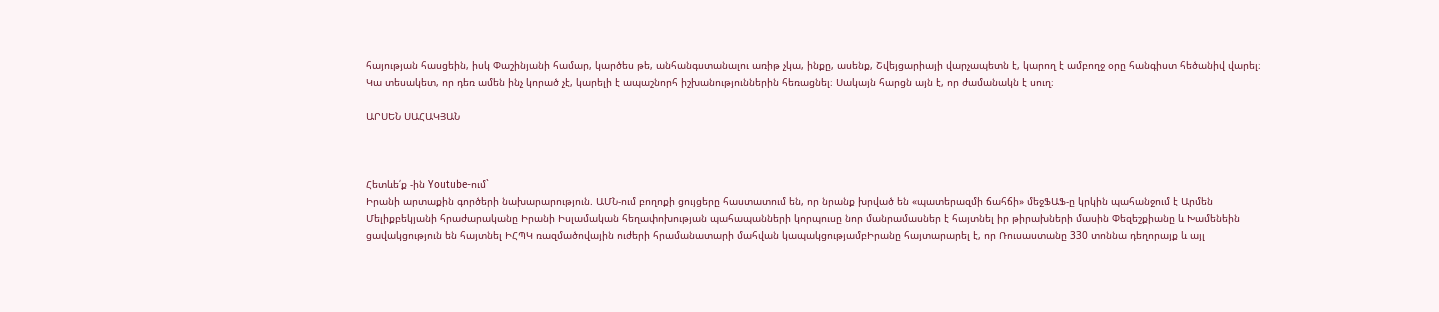հայության հասցեին, իսկ Փաշինյանի համար, կարծես թե, անհանգստանալու առիթ չկա, ինքը, ասենք, Շվեյցարիայի վարչապետն է, կարող է ամբողջ օրը հանգիստ հեծանիվ վարել։ Կա տեսակետ, որ դեռ ամեն ինչ կորած չէ, կարելի է ապաշնորհ իշխանություններին հեռացնել։ Սակայն հարցն այն է, որ ժամանակն է սուղ։

ԱՐՍԵՆ ՍԱՀԱԿՅԱՆ



Հետևե՛ք -ին Youtube-ում`
Իրանի արտաքին գործերի նախարարություն. ԱՄՆ-ում բողոքի ցույցերը հաստատում են, որ նրանք խրված են «պատերազմի ճահճի» մեջՖԱՖ-ը կրկին պահանջում է Արմեն Մելիքբեկյանի հրաժարականը Իրանի Իսլամական հեղափոխության պահապանների կորպուսը նոր մանրամասներ է հայտնել իր թիրախների մասին Փեզեշքիանը և Խամենեին ցավակցություն են հայտնել ԻՀՊԿ ռազմածովային ուժերի հրամանատարի մահվան կապակցությամբԻրանը հայտարարել է, որ Ռուսաստանը 330 տոննա դեղորայք և այլ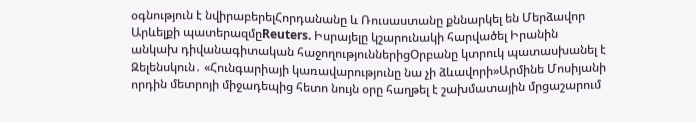օգնություն է նվիրաբերելՀորդանանը և Ռուսաստանը քննարկել են Մերձավոր Արևելքի պատերազմըReuters. Իսրայելը կշարունակի հարվածել Իրանին անկախ դիվանագիտական հաջողություններիցՕրբանը կտրուկ պատասխանել է Զելենսկուն․ «Հունգարիայի կառավարությունը նա չի ձևավորի»Արմինե Մոսիյանի որդին մետրոյի միջադեպից հետո նույն օրը հաղթել է շախմատային մրցաշարում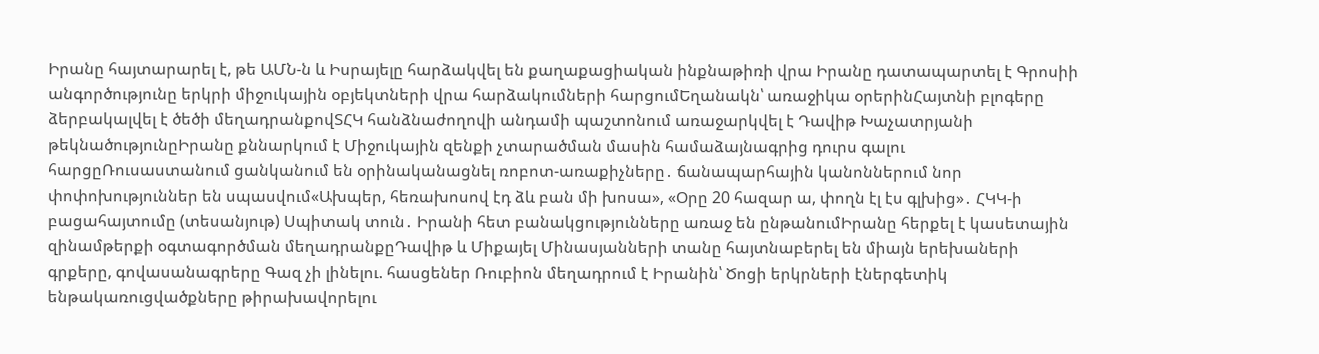Իրանը հայտարարել է, թե ԱՄՆ-ն և Իսրայելը հարձակվել են քաղաքացիական ինքնաթիռի վրա Իրանը դատապարտել է Գրոսիի անգործությունը երկրի միջուկային օբյեկտների վրա հարձակումների հարցումԵղանակն՝ առաջիկա օրերինՀայտնի բլոգերը ձերբակալվել է ծեծի մեղադրանքովՏՀԿ հանձնաժողովի անդամի պաշտոնում առաջարկվել է Դավիթ Խաչատրյանի թեկնածությունըԻրանը քննարկում է Միջուկային զենքի չտարածման մասին համաձայնագրից դուրս գալու հարցըՌուսաստանում ցանկանում են օրինականացնել ռոբոտ-առաքիչները․ ճանապարհային կանոններում նոր փոփոխություններ են սպասվում«Ախպեր, հեռախոսով էդ ձև բան մի խոսա», «Օրը 20 հազար ա, փողն էլ էս գլխից»․ ՀԿԿ-ի բացահայտումը (տեսանյութ) Սպիտակ տուն․ Իրանի հետ բանակցությունները առաջ են ընթանումԻրանը հերքել է կասետային զինամթերքի օգտագործման մեղադրանքըԴավիթ և Միքայել Մինասյանների տանը հայտնաբերել են միայն երեխաների գրքերը, գովասանագրերը Գազ չի լինելու. հասցեներ Ռուբիոն մեղադրում է Իրանին՝ Ծոցի երկրների էներգետիկ ենթակառուցվածքները թիրախավորելու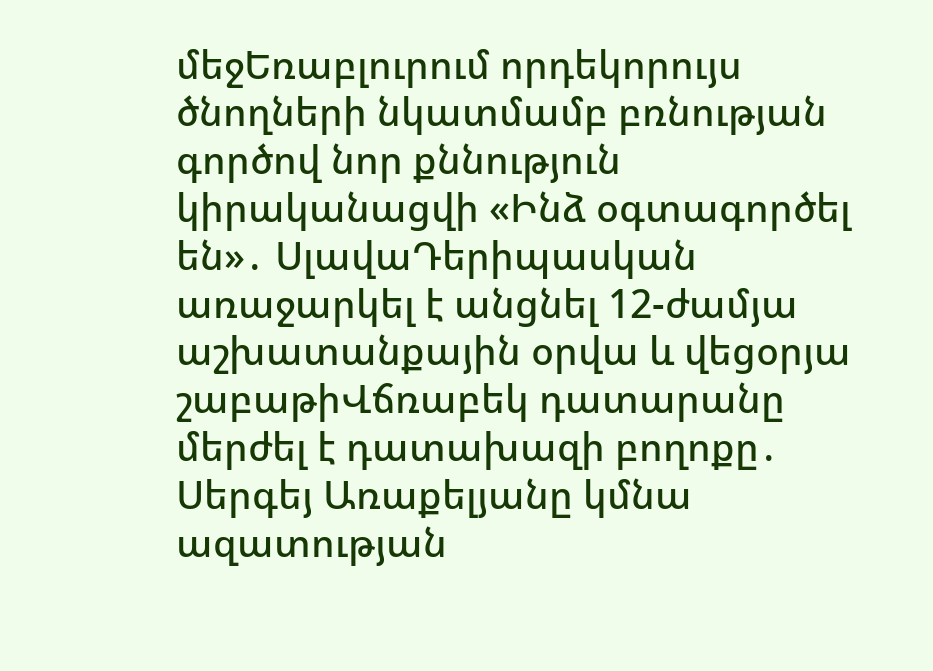մեջԵռաբլուրում որդեկորույս ծնողների նկատմամբ բռնության գործով նոր քննություն կիրականացվի «Ինձ օգտագործել են»․ ՍլավաԴերիպասկան առաջարկել է անցնել 12-ժամյա աշխատանքային օրվա և վեցօրյա շաբաթիՎճռաբեկ դատարանը մերժել է դատախազի բողոքը․ Սերգեյ Առաքելյանը կմնա ազատության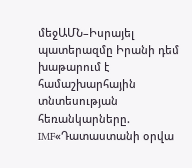մեջԱՄՆ–Իսրայել պատերազմը Իրանի դեմ խաթարում է համաշխարհային տնտեսության հեռանկարները. IMF«Դատաստանի օրվա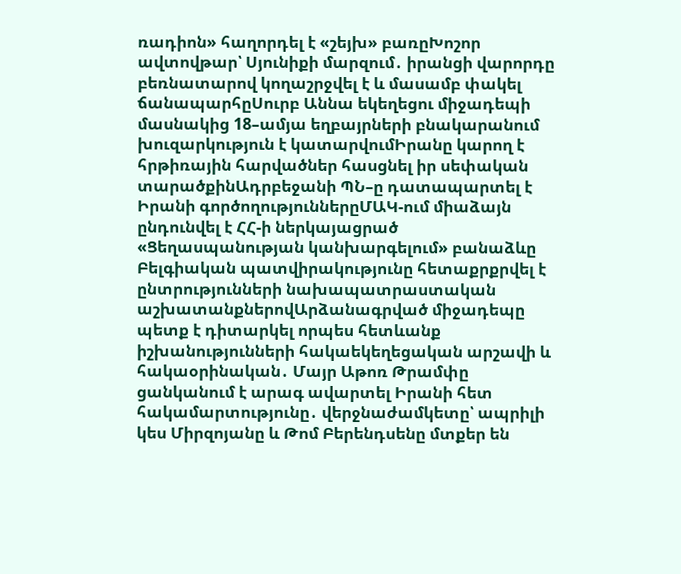ռադիոն» հաղորդել է «շեյխ» բառըԽոշոր ավտովթար՝ Սյունիքի մարզում․ իրանցի վարորդը բեռնատարով կողաշրջվել է և մասամբ փակել ճանապարհըՍուրբ Աննա եկեղեցու միջադեպի մասնակից 18–ամյա եղբայրների բնակարանում խուզարկություն է կատարվումԻրանը կարող է հրթիռային հարվածներ հասցնել իր սեփական տարածքինԱդրբեջանի ՊՆ–ը դատապարտել է Իրանի գործողություններըՄԱԿ-ում միաձայն ընդունվել է ՀՀ-ի ներկայացրած «Ցեղասպանության կանխարգելում» բանաձևը Բելգիական պատվիրակությունը հետաքրքրվել է ընտրությունների նախապատրաստական աշխատանքներովԱրձանագրված միջադեպը պետք է դիտարկել որպես հետևանք իշխանությունների հակաեկեղեցական արշավի և հակաօրինական․ Մայր Աթոռ Թրամփը ցանկանում է արագ ավարտել Իրանի հետ հակամարտությունը․ վերջնաժամկետը՝ ապրիլի կես Միրզոյանը և Թոմ Բերենդսենը մտքեր են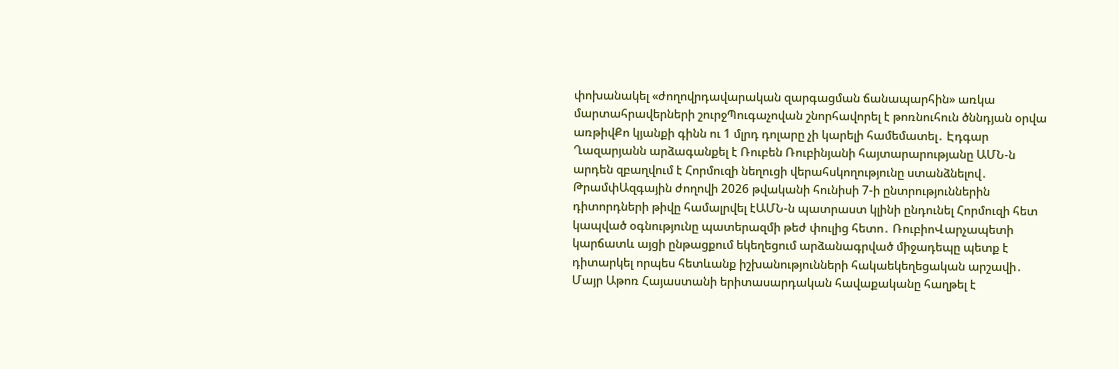փոխանակել «ժողովրդավարական զարգացման ճանապարհին» առկա մարտահրավերների շուրջՊուգաչովան շնորհավորել է թոռնուհուն ծննդյան օրվա առթիվՔո կյանքի գինն ու 1 մլրդ դոլարը չի կարելի համեմատել․ Էդգար Ղազարյանն արձագանքել է Ռուբեն Ռուբինյանի հայտարարությանը ԱՄՆ-ն արդեն զբաղվում է Հորմուզի նեղուցի վերահսկողությունը ստանձնելով․ ԹրամփԱզգային ժողովի 2026 թվականի հունիսի 7-ի ընտրություններին դիտորդների թիվը համալրվել էԱՄՆ-ն պատրաստ կլինի ընդունել Հորմուզի հետ կապված օգնությունը պատերազմի թեժ փուլից հետո․ ՌուբիոՎարչապետի կարճատև այցի ընթացքում եկեղեցում արձանագրված միջադեպը պետք է դիտարկել որպես հետևանք իշխանությունների հակաեկեղեցական արշավի․ Մայր Աթոռ Հայաստանի երիտասարդական հավաքականը հաղթել է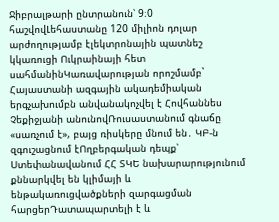Ջիբրալթարի ընտրանուն՝ 9։0 հաշվովԼեհաստանը 120 միլիոն դոլար արժողությամբ էլեկտրոնային պատնեշ կկառուցի Ուկրաինայի հետ սահմանինԿառավարության որոշմամբ` Հայաստանի ազգային ակադեմիական երգչախումբն անվանակոչվել է Հովհաննես Չեքիջյանի անունովՌուսաստանում գնաճը «սառչում է», բայց ռիսկերը մնում են․ ԿԲ-ն զգուշացնում էՈղբերգական դեպք՝ Ստեփանավանում ՀՀ ՏԿԵ նախարարությունում քննարկվել են կլիմայի և ենթակառուցվածքների զարգացման հարցերԴատապարտելի է և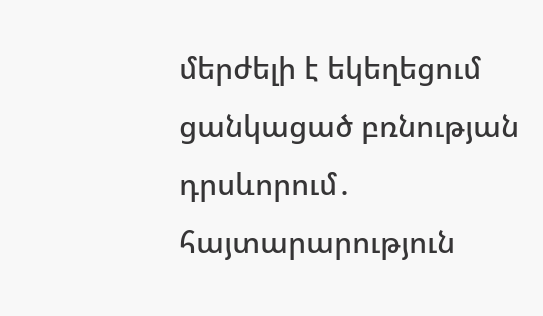մերժելի է եկեղեցում ցանկացած բռնության դրսևորում․ հայտարարություն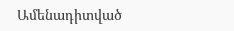Ամենադիտված